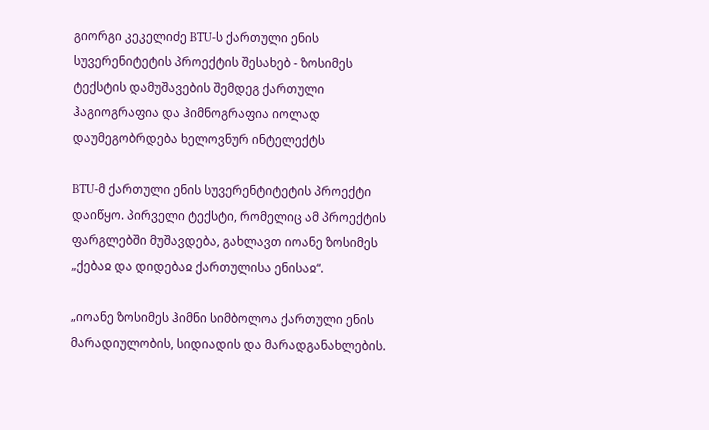გიორგი კეკელიძე BTU-ს ქართული ენის სუვერენიტეტის პროექტის შესახებ - ზოსიმეს ტექსტის დამუშავების შემდეგ ქართული ჰაგიოგრაფია და ჰიმნოგრაფია იოლად დაუმეგობრდება ხელოვნურ ინტელექტს

BTU-მ ქართული ენის სუვერენტიტეტის პროექტი დაიწყო. პირველი ტექსტი, რომელიც ამ პროექტის ფარგლებში მუშავდება, გახლავთ იოანე ზოსიმეს „ქებაჲ და დიდებაჲ ქართულისა ენისაჲ“.

„იოანე ზოსიმეს ჰიმნი სიმბოლოა ქართული ენის მარადიულობის, სიდიადის და მარადგანახლების.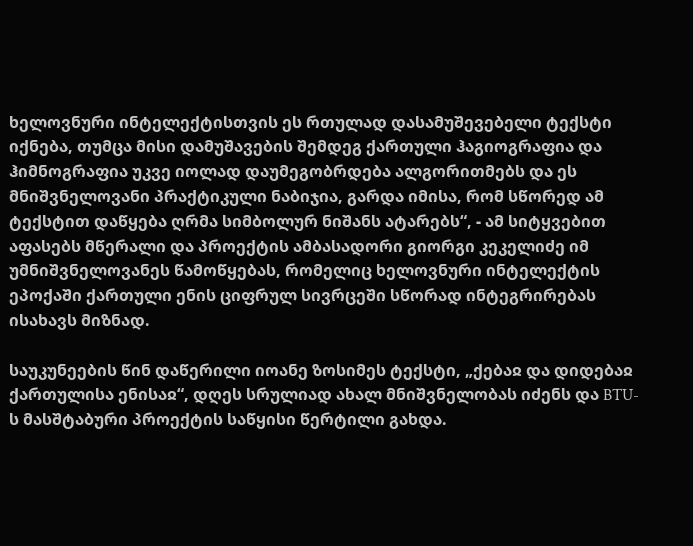ხელოვნური ინტელექტისთვის ეს რთულად დასამუშევებელი ტექსტი იქნება, თუმცა მისი დამუშავების შემდეგ ქართული ჰაგიოგრაფია და ჰიმნოგრაფია უკვე იოლად დაუმეგობრდება ალგორითმებს და ეს მნიშვნელოვანი პრაქტიკული ნაბიჯია, გარდა იმისა, რომ სწორედ ამ ტექსტით დაწყება ღრმა სიმბოლურ ნიშანს ატარებს“, - ამ სიტყვებით აფასებს მწერალი და პროექტის ამბასადორი გიორგი კეკელიძე იმ უმნიშვნელოვანეს წამოწყებას, რომელიც ხელოვნური ინტელექტის ეპოქაში ქართული ენის ციფრულ სივრცეში სწორად ინტეგრირებას ისახავს მიზნად.

საუკუნეების წინ დაწერილი იოანე ზოსიმეს ტექსტი, „ქებაჲ და დიდებაჲ ქართულისა ენისაჲ“, დღეს სრულიად ახალ მნიშვნელობას იძენს და BTU-ს მასშტაბური პროექტის საწყისი წერტილი გახდა.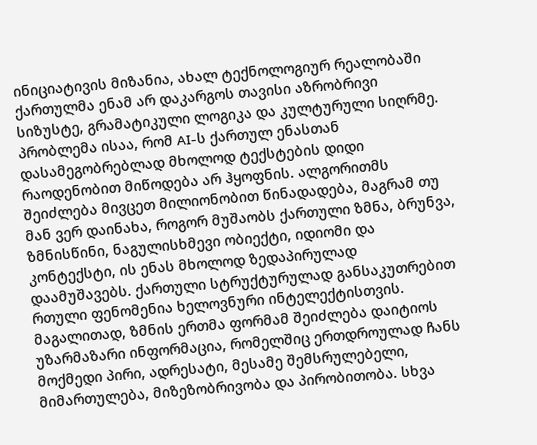ინიციატივის მიზანია, ახალ ტექნოლოგიურ რეალობაში ქართულმა ენამ არ დაკარგოს თავისი აზრობრივი სიზუსტე, გრამატიკული ლოგიკა და კულტურული სიღრმე. პრობლემა ისაა, რომ AI-ს ქართულ ენასთან დასამეგობრებლად მხოლოდ ტექსტების დიდი რაოდენობით მიწოდება არ ჰყოფნის. ალგორითმს შეიძლება მივცეთ მილიონობით წინადადება, მაგრამ თუ მან ვერ დაინახა, როგორ მუშაობს ქართული ზმნა, ბრუნვა, ზმნისწინი, ნაგულისხმევი ობიექტი, იდიომი და კონტექსტი, ის ენას მხოლოდ ზედაპირულად დაამუშავებს. ქართული სტრუქტურულად განსაკუთრებით რთული ფენომენია ხელოვნური ინტელექტისთვის. მაგალითად, ზმნის ერთმა ფორმამ შეიძლება დაიტიოს უზარმაზარი ინფორმაცია, რომელშიც ერთდროულად ჩანს მოქმედი პირი, ადრესატი, მესამე შემსრულებელი, მიმართულება, მიზეზობრივობა და პირობითობა. სხვა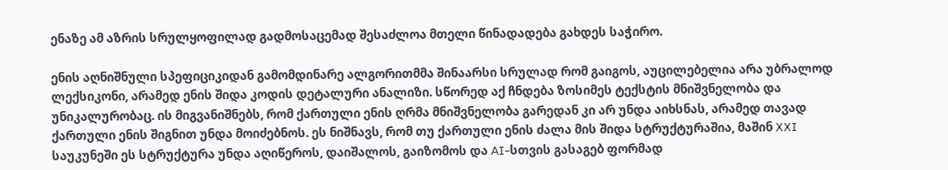ენაზე ამ აზრის სრულყოფილად გადმოსაცემად შესაძლოა მთელი წინადადება გახდეს საჭირო.

ენის აღნიშნული სპეფიციკიდან გამომდინარე ალგორითმმა შინაარსი სრულად რომ გაიგოს, აუცილებელია არა უბრალოდ ლექსიკონი, არამედ ენის შიდა კოდის დეტალური ანალიზი. სწორედ აქ ჩნდება ზოსიმეს ტექსტის მნიშვნელობა და უნიკალურობაც. ის მიგვანიშნებს, რომ ქართული ენის ღრმა მნიშვნელობა გარედან კი არ უნდა აიხსნას, არამედ თავად ქართული ენის შიგნით უნდა მოიძებნოს. ეს ნიშნავს, რომ თუ ქართული ენის ძალა მის შიდა სტრუქტურაშია, მაშინ XXI საუკუნეში ეს სტრუქტურა უნდა აღიწეროს, დაიშალოს, გაიზომოს და AI-სთვის გასაგებ ფორმად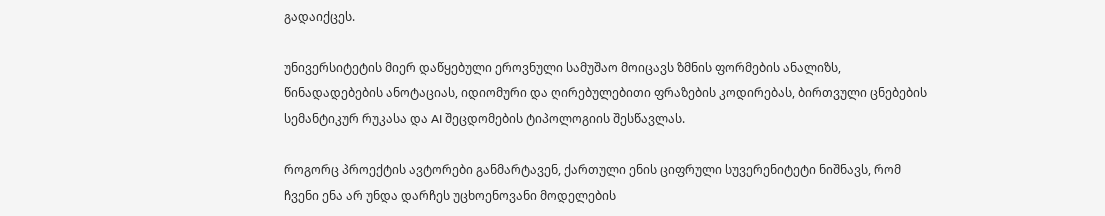გადაიქცეს.

უნივერსიტეტის მიერ დაწყებული ეროვნული სამუშაო მოიცავს ზმნის ფორმების ანალიზს, წინადადებების ანოტაციას, იდიომური და ღირებულებითი ფრაზების კოდირებას, ბირთვული ცნებების სემანტიკურ რუკასა და AI შეცდომების ტიპოლოგიის შესწავლას.

როგორც პროექტის ავტორები განმარტავენ, ქართული ენის ციფრული სუვერენიტეტი ნიშნავს, რომ ჩვენი ენა არ უნდა დარჩეს უცხოენოვანი მოდელების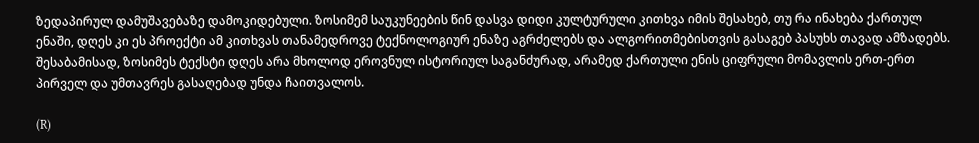ზედაპირულ დამუშავებაზე დამოკიდებული. ზოსიმემ საუკუნეების წინ დასვა დიდი კულტურული კითხვა იმის შესახებ, თუ რა ინახება ქართულ ენაში, დღეს კი ეს პროექტი ამ კითხვას თანამედროვე ტექნოლოგიურ ენაზე აგრძელებს და ალგორითმებისთვის გასაგებ პასუხს თავად ამზადებს. შესაბამისად, ზოსიმეს ტექსტი დღეს არა მხოლოდ ეროვნულ ისტორიულ საგანძურად, არამედ ქართული ენის ციფრული მომავლის ერთ-ერთ პირველ და უმთავრეს გასაღებად უნდა ჩაითვალოს.

(R)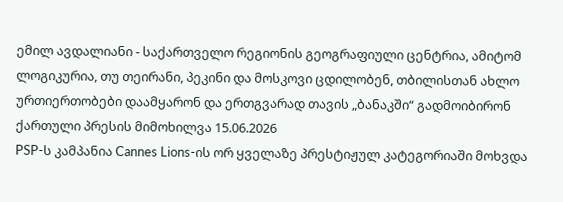ემილ ავდალიანი - საქართველო რეგიონის გეოგრაფიული ცენტრია, ამიტომ ლოგიკურია, თუ თეირანი, პეკინი და მოსკოვი ცდილობენ, თბილისთან ახლო ურთიერთობები დაამყარონ და ერთგვარად თავის „ბანაკში“ გადმოიბირონ
ქართული პრესის მიმოხილვა 15.06.2026
PSP-ს კამპანია Cannes Lions-ის ორ ყველაზე პრესტიჟულ კატეგორიაში მოხვდა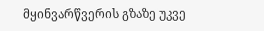მყინვარწვერის გზაზე უკვე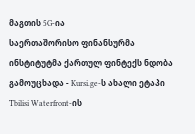მაგთის 5G-ია
საერთაშორისო ფინანსურმა ინსტიტუტმა ქართულ ფინტექს ნდობა გამოუცხადა - Kursi.ge-ს ახალი ეტაპი
Tbilisi Waterfront-ის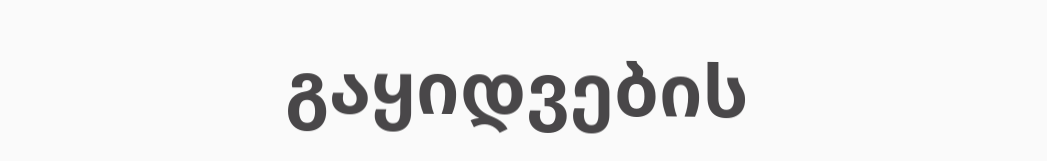გაყიდვების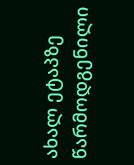ახალ ეტაპზე წარმოდგენილი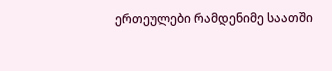ერთეულები რამდენიმე საათში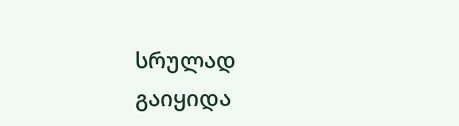სრულად გაიყიდა